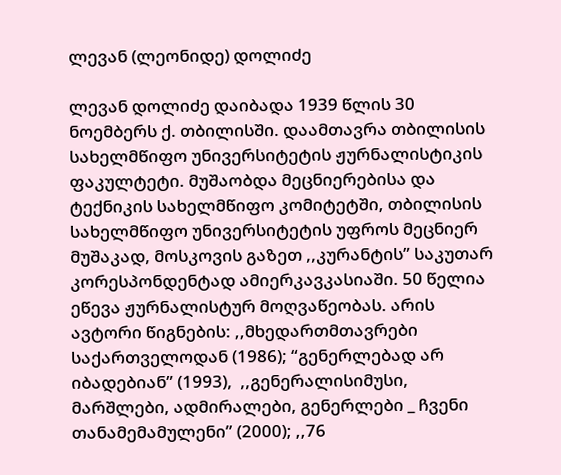ლევან (ლეონიდე) დოლიძე

ლევან დოლიძე დაიბადა 1939 წლის 30 ნოემბერს ქ. თბილისში. დაამთავრა თბილისის სახელმწიფო უნივერსიტეტის ჟურნალისტიკის ფაკულტეტი. მუშაობდა მეცნიერებისა და ტექნიკის სახელმწიფო კომიტეტში, თბილისის სახელმწიფო უნივერსიტეტის უფროს მეცნიერ მუშაკად, მოსკოვის გაზეთ ,,კურანტის” საკუთარ კორესპონდენტად ამიერკავკასიაში. 50 წელია ეწევა ჟურნალისტურ მოღვაწეობას. არის ავტორი წიგნების: ,,მხედართმთავრები საქართველოდან (1986); “გენერლებად არ იბადებიან” (1993),  ,,გენერალისიმუსი, მარშლები, ადმირალები, გენერლები _ ჩვენი თანამემამულენი” (2000); ,,76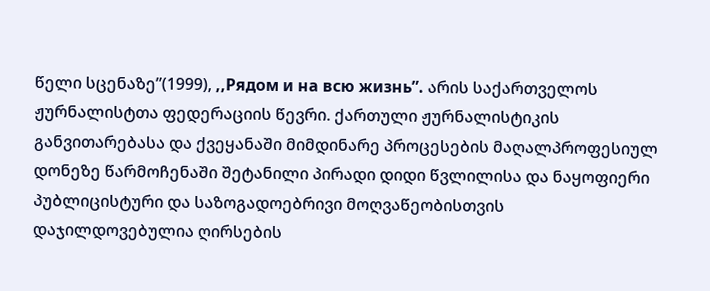წელი სცენაზე”(1999), ,,Рядом и на всю жизнь”. არის საქართველოს ჟურნალისტთა ფედერაციის წევრი. ქართული ჟურნალისტიკის განვითარებასა და ქვეყანაში მიმდინარე პროცესების მაღალპროფესიულ დონეზე წარმოჩენაში შეტანილი პირადი დიდი წვლილისა და ნაყოფიერი პუბლიცისტური და საზოგადოებრივი მოღვაწეობისთვის დაჯილდოვებულია ღირსების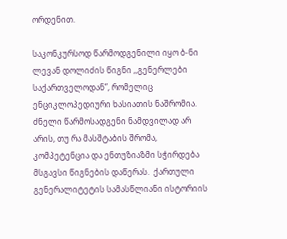ორდენით.

საკონკურსოდ წარმოდგენილი იყო ბ-ნი ლევან დოლიძის წიგნი ,,გენერლები საქართველოდან”, რომელიც ენციკლოპედიური ხასიათის ნაშრომია. ძნელი წარმოსადგენი ნამდვილად არ არის, თუ რა მასშტაბის შრომა, კომპეტენცია და ენთუზიაზმი სჭირდება მსგავსი წიგნების დაწერას.  ქართული გენერალიტეტის სამასწლიანი ისტორიის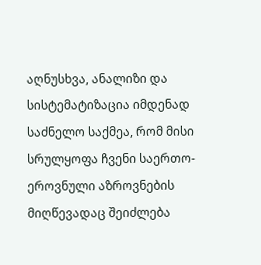აღნუსხვა, ანალიზი და სისტემატიზაცია იმდენად საძნელო საქმეა, რომ მისი სრულყოფა ჩვენი საერთო-ეროვნული აზროვნების მიღწევადაც შეიძლება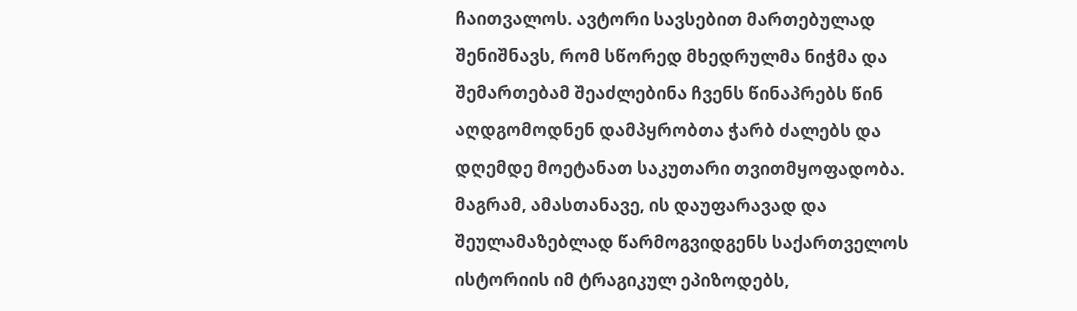ჩაითვალოს. ავტორი სავსებით მართებულად შენიშნავს, რომ სწორედ მხედრულმა ნიჭმა და შემართებამ შეაძლებინა ჩვენს წინაპრებს წინ აღდგომოდნენ დამპყრობთა ჭარბ ძალებს და დღემდე მოეტანათ საკუთარი თვითმყოფადობა. მაგრამ, ამასთანავე, ის დაუფარავად და შეულამაზებლად წარმოგვიდგენს საქართველოს ისტორიის იმ ტრაგიკულ ეპიზოდებს,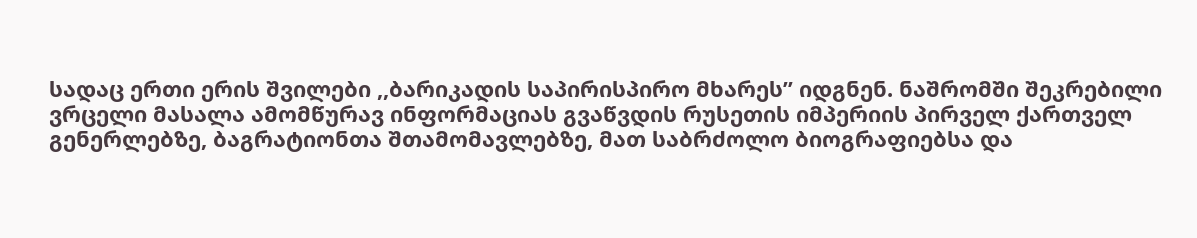სადაც ერთი ერის შვილები ,,ბარიკადის საპირისპირო მხარეს” იდგნენ. ნაშრომში შეკრებილი ვრცელი მასალა ამომწურავ ინფორმაციას გვაწვდის რუსეთის იმპერიის პირველ ქართველ გენერლებზე, ბაგრატიონთა შთამომავლებზე, მათ საბრძოლო ბიოგრაფიებსა და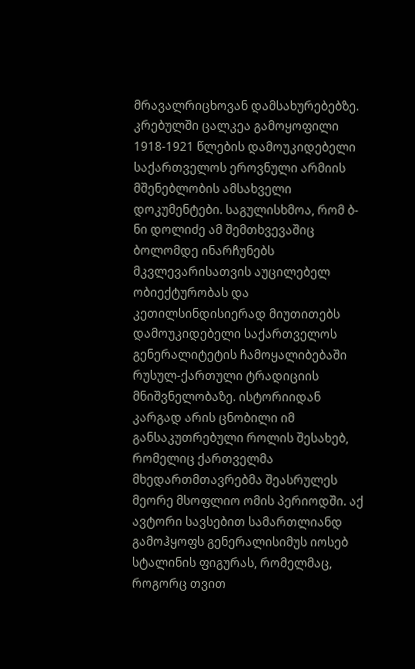მრავალრიცხოვან დამსახურებებზე.  კრებულში ცალკეა გამოყოფილი 1918-1921 წლების დამოუკიდებელი საქართველოს ეროვნული არმიის მშენებლობის ამსახველი დოკუმენტები. საგულისხმოა, რომ ბ-ნი დოლიძე ამ შემთხვევაშიც ბოლომდე ინარჩუნებს მკვლევარისათვის აუცილებელ ობიექტურობას და კეთილსინდისიერად მიუთითებს დამოუკიდებელი საქართველოს გენერალიტეტის ჩამოყალიბებაში რუსულ-ქართული ტრადიციის მნიშვნელობაზე. ისტორიიდან კარგად არის ცნობილი იმ განსაკუთრებული როლის შესახებ, რომელიც ქართველმა მხედართმთავრებმა შეასრულეს მეორე მსოფლიო ომის პერიოდში. აქ ავტორი სავსებით სამართლიანდ გამოჰყოფს გენერალისიმუს იოსებ სტალინის ფიგურას, რომელმაც, როგორც თვით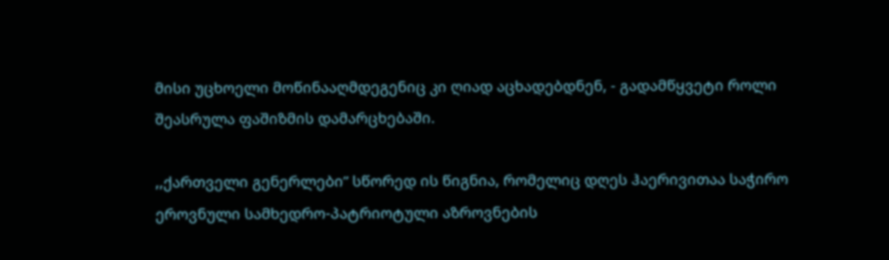მისი უცხოელი მოწინააღმდეგენიც კი ღიად აცხადებდნენ, - გადამწყვეტი როლი შეასრულა ფაშიზმის დამარცხებაში.

,,ქართველი გენერლები” სწორედ ის წიგნია, რომელიც დღეს ჰაერივითაა საჭირო ეროვნული სამხედრო-პატრიოტული აზროვნების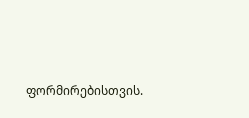ფორმირებისთვის.